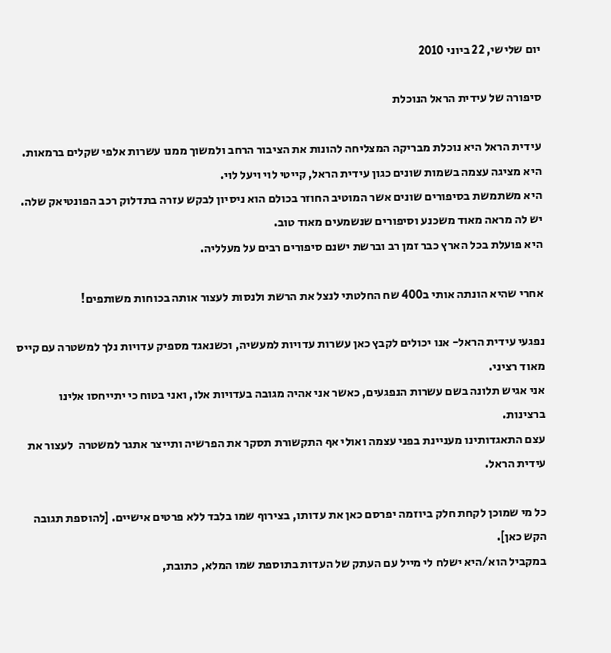יום שלישי, 22 ביוני 2010

סיפורה של עידית הראל הנוכלת

עידית הראל היא נוכלת מבריקה המצליחה להונות את הציבור הרחב ולמשוך ממנו עשרות אלפי שקלים ברמאות.
היא מציגה עצמה בשמות שונים כגון עידית הראל, קייטי לוי ויעל לוי.
היא משתמשת בסיפורים שונים אשר המוטיב החוזר בכולם הוא ניסיון לבקש עזרה בתדלוק רכב הפונטיאק שלה.
יש לה מראה מאוד משכנע וסיפורים שנשמעים מאוד טוב.
היא פועלת בכל הארץ כבר זמן רב וברשת ישנם סיפורים רבים על מעלליה.

אחרי שהיא הונתה אותי ב400 שח החלטתי לנצל את הרשת ולנסות לעצור אותה בכוחות משותפים!

נפגעי עידית הראל- אנו יכולים לקבץ כאן עשרות עדויות למעשיה, וכשנאגד מספיק עדויות נלך למשטרה עם קייס מאוד רציני.
אני אגיש תלונה בשם עשרות הנפגעים, כאשר אני אהיה מגובה בעדויות אלו, ואני בטוח כי יתייחסו אלינו ברצינות.
עצם התאגדותינו מעניינת בפני עצמה ואולי אף התקשורת תסקר את הפרשיה ותייצר אתגר למשטרה  לעצור את עידית הראל.

כל מי שמוכן לקחת חלק ביוזמה יפרסם כאן את עדותו, בצירוף שמו בלבד ללא פרטים אישיים. [להוספת תגובה הקש כאן].
במקביל הוא/היא ישלח לי מייל עם העתק של העדות בתוספת שמו המלא, כתובת,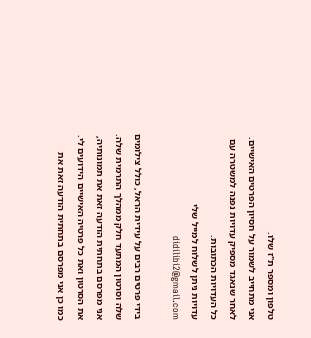טלפון ומספר ת"ז שלו.
אני מתחייב לשמור על חסיון הפרטים האישיים. לאחר שנאגד מספיק עדויות נפנה למשטרה עם כל העדויות הכתובות.
עדויות ניתן לשלוח למייל שלי didilibi2@gmail.com

בידי פרטים רבים על עידית הראל, כולל צילומים שלה וסרטון המתעד חלק ממהלך התרמית שלה.
אני מפרסם בתחתית הודעה זאת את תמונותיה, את הסרטון ואת כל פרטיה האישיים הידועים לי.
כמו כן אני מפרסם בתחתית הודעה זאת את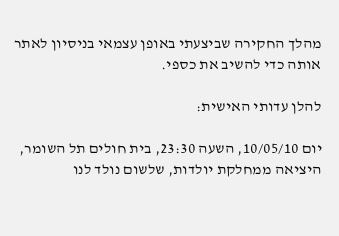מהלך החקירה שביצעתי באופן עצמאי בניסיון לאתר אותה כדי להשיב את כספי.

להלן עדותי האישית:

יום 10/05/10, השעה 23:30, בית חולים תל השומר, היציאה ממחלקת יולדות, שלשום נולד לנו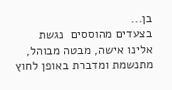בן...
בצעדים מהוססים  נגשת אלינו אישה, מבטה מבוהל, מתנשמת ומדברת באופן לחוץ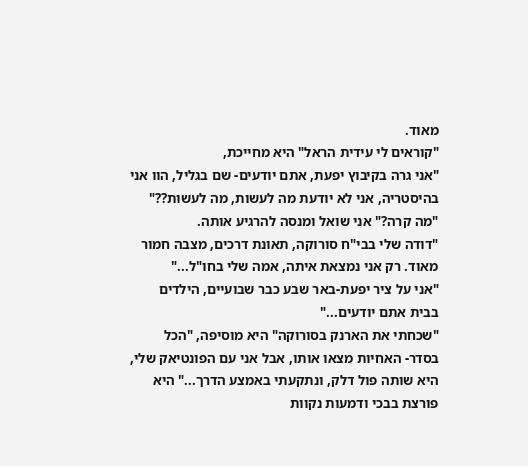מאוד.
"קוראים לי עידית הראל" היא מחייכת,
"אני גרה בקיבוץ יפעת, אתם יודעים- שם בגליל, הוו אני בהיסטריה, אני לא יודעת מה לעשות, מה לעשות??"
"מה קרה?" אני שואל ומנסה להרגיע אותה.
"דודה שלי בבי"ח סורוקה, תאונת דרכים, מצבה חמור מאוד. רק אני נמצאת איתה, אמה שלי בחו"ל..."
"אני על ציר יפעת-באר שבע כבר שבועיים, הילדים בבית אתם יודעים..."
"שכחתי את הארנק בסורוקה" היא מוסיפה, "הכל בסדר- האחיות מצאו אותו, אבל אני עם הפונטיאק שלי, היא שותה פול דלק, ונתקעתי באמצע הדרך..." היא פורצת בבכי ודמעות נקוות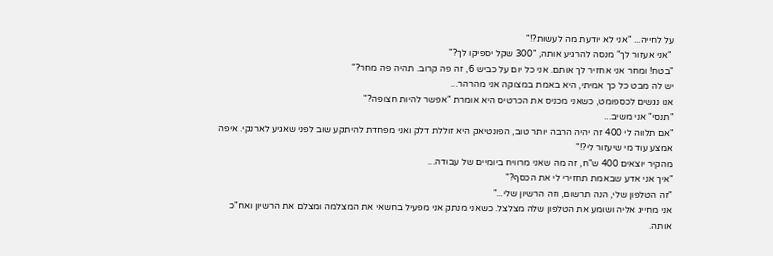על לחייה... "אני לא יודעת מה לעשות?!"
 "אני אעזור לך" מנסה להרגיע אותה, "300 שקל יספיקו לך?"
"בטח! ומחר אני אחזיר לך אותם. אני כל יום על כביש 6, זה פה קרוב. תהיה פה מחר?"
יש לה מבט כל כך אמיתי, היא באמת במצוקה אני מהרהר...
אנו נגשים לכספומט, כשאני מכניס את הכרטיס היא אומרת "אפשר להיות חצופה?"
"תנסי" אני משיב...
"אם תלווה לי 400 זה יהיה הרבה יותר טוב, הפונטיאק היא זוללת דלק ואני מפחדת להיתקע שוב לפני שאגיע לארנקי. איפה אמצע עוד מי שיעזור לי?!"
מהקיר יוצאים 400 ש"ח, זה מה שאני מרוויח ביומיים של עבודה...
"איך אני אדע שבאמת תחזירי לי את הכסף?"
"זה הטלפון שלי, הנה תרשום, וזה הרשיון שלי..."
אני מחייג אליה ושומע את הטלפון שלה מצלצל. כשאני מנתק אני מפעיל בחשאי את המצלמה ומצלם את הרשיון ואח"כ אותה.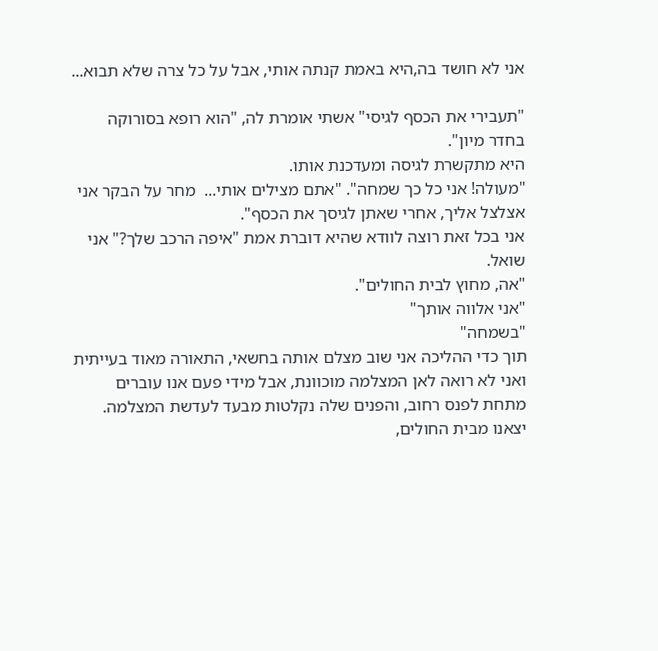אני לא חושד בה,היא באמת קנתה אותי, אבל על כל צרה שלא תבוא...

"תעבירי את הכסף לגיסי" אשתי אומרת לה, "הוא רופא בסורוקה בחדר מיון".
היא מתקשרת לגיסה ומעדכנת אותו.
"מעולה! אני כל כך שמחה". "אתם מצילים אותי...  מחר על הבקר אני אצלצל אליך, אחרי שאתן לגיסך את הכסף".
אני בכל זאת רוצה לוודא שהיא דוברת אמת "איפה הרכב שלך?" אני שואל.
"אה, מחוץ לבית החולים".
"אני אלווה אותך"
"בשמחה"
תוך כדי ההליכה אני שוב מצלם אותה בחשאי, התאורה מאוד בעייתית ואני לא רואה לאן המצלמה מוכוונת, אבל מידי פעם אנו עוברים מתחת לפנס רחוב, והפנים שלה נקלטות מבעד לעדשת המצלמה.
יצאנו מבית החולים,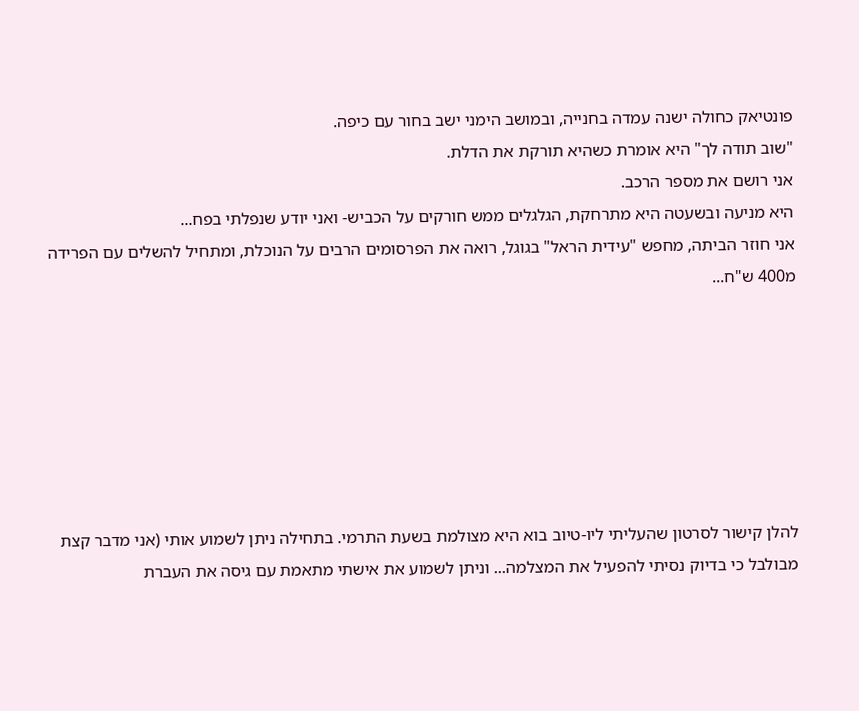פונטיאק כחולה ישנה עמדה בחנייה, ובמושב הימני ישב בחור עם כיפה.
"שוב תודה לך" היא אומרת כשהיא תורקת את הדלת.
אני רושם את מספר הרכב.
היא מניעה ובשעטה היא מתרחקת, הגלגלים ממש חורקים על הכביש- ואני יודע שנפלתי בפח...
אני חוזר הביתה, מחפש "עידית הראל" בגוגל, רואה את הפרסומים הרבים על הנוכלת, ומתחיל להשלים עם הפרידה מ400 ש"ח...







להלן קישור לסרטון שהעליתי ליו-טיוב בוא היא מצולמת בשעת התרמי. בתחילה ניתן לשמוע אותי (אני מדבר קצת מבולבל כי בדיוק נסיתי להפעיל את המצלמה... וניתן לשמוע את אישתי מתאמת עם גיסה את העברת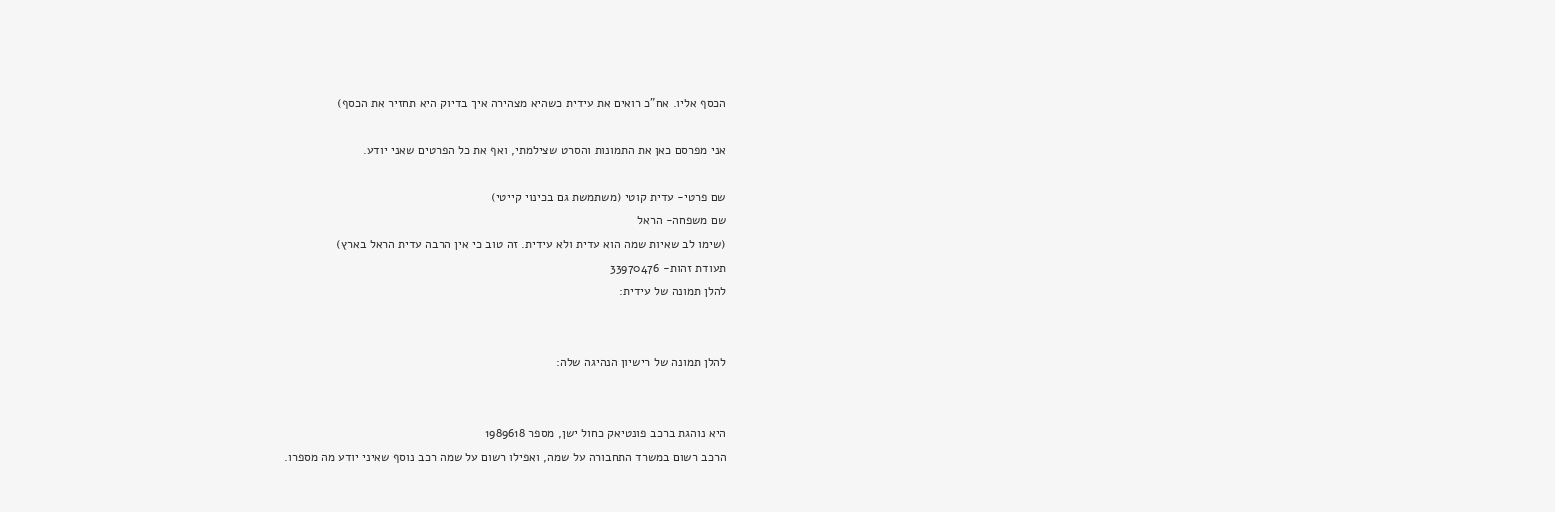הכסף אליו. אח"כ רואים את עידית כשהיא מצהירה איך בדיוק היא תחזיר את הכסף)

אני מפרסם כאן את התמונות והסרט שצילמתי, ואף את כל הפרטים שאני יודע.

שם פרטי- עדית קוטי (משתמשת גם בכינוי קייטי)
שם משפחה- הראל
(שימו לב שאיות שמה הוא עדית ולא עידית. זה טוב כי אין הרבה עדית הראל בארץ)
תעודת זהות- 33970476
להלן תמונה של עידית:


להלן תמונה של רישיון הנהיגה שלה:


היא נוהגת ברכב פונטיאק כחול ישן, מספר 1989618
הרכב רשום במשרד התחבורה על שמה, ואפילו רשום על שמה רכב נוסף שאיני יודע מה מספרו.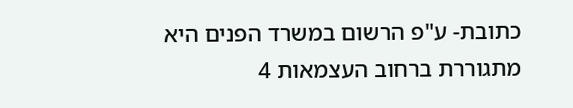כתובת- ע"פ הרשום במשרד הפנים היא מתגוררת ברחוב העצמאות 4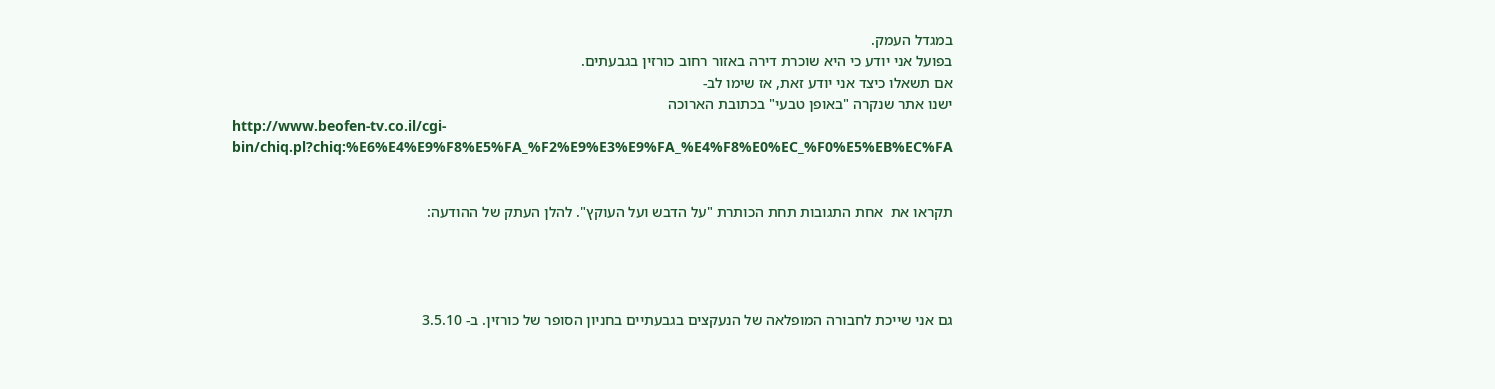במגדל העמק.
בפועל אני יודע כי היא שוכרת דירה באזור רחוב כורזין בגבעתים.
אם תשאלו כיצד אני יודע זאת, אז שימו לב-
ישנו אתר שנקרה "באופן טבעי" בכתובת הארוכה
http://www.beofen-tv.co.il/cgi-bin/chiq.pl?chiq:%E6%E4%E9%F8%E5%FA_%F2%E9%E3%E9%FA_%E4%F8%E0%EC_%F0%E5%EB%EC%FA


תקראו את  אחת התגובות תחת הכותרת "על הדבש ועל העוקץ". להלן העתק של ההודעה:




גם אני שייכת לחבורה המופלאה של הנעקצים בגבעתיים בחניון הסופר של כורזין. ב- 3.5.10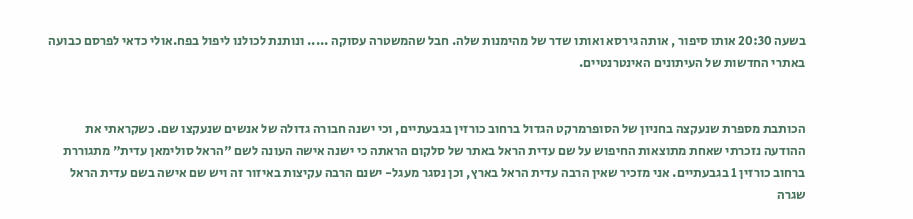בשעה 20:30 אותו סיפור , אותה גירסא ואותו שדר של מהימנות שלה. חבל שהמשטרה עסוקה ..... ונותנת לכולנו ליפול בפח.אולי כדאי לפרסם כבועה באתרי החדשות של העיתונים האינטרנטיים.


הכותבת מספרת שנעקצה בחניון של הסופרמרקט הגדול ברחוב כורזין בגבעתיים, וכי ישנה חבורה גדולה של אנשים שנעקצו שם. כשקראתי את ההודעה נזכרתי שאחת מתוצאות החיפוש על שם עדית הראל באתר של סלקום הראתה כי ישנה אישה העונה לשם "הראל סולימאן עדית" מתגוררת ברחוב כורזין 1 בגבעתיים. אני מזכיר שאין הרבה עדית הראל בארץ, וכן נסגר מעגל- ישנם הרבה עקיצות באיזור זה ויש שם אישה בשם עדית הראל שגרה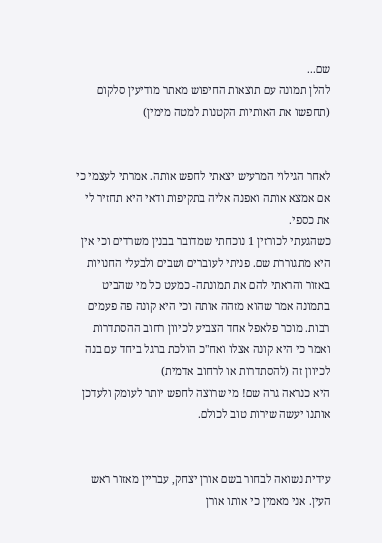שם...
להלן תמונה עם תוצאות החיפוש מאתר מודיעין סלקום (תחפשו את האותיות הקטנות למטה מימין)


לאחר הגילוי המרעיש יצאתי לחפש אותה. אמרתי לעצמי כי אם אמצא אותה ואפנה אליה בתקיפות ודאי היא תחזיר לי את כספי.
כשהגעתי לכורזין 1 נוכחתי שמדובר בבנין משרדים וכי אין היא מתגוררת שם. פניתי לעוברים ושבים ולבעלי החנויות באזור והראתי להם את תמונתה- כמעט כל מי שהביט בתמונה אמר שהוא מזהה אותה וכי היא קונה פה פעמים רבות. מוכר פלאפל אחד הצביע לכיוון רחוב ההסתדרות ואמר כי היא קונה אצלו ואח"כ הולכת ברגל ביחד עם בנה לכיוון זה (להסתדרות או לרחוב אדמית)
היא כנראה גרה שם! מי שרוצה לחפש יותר לעומק ולעדכן אותנו יעשה שירות טוב לכולם.


עידית נשואה לבחור בשם אורן יצחק, עבריין מאזור ראש העין. אני מאמין כי אותו אורן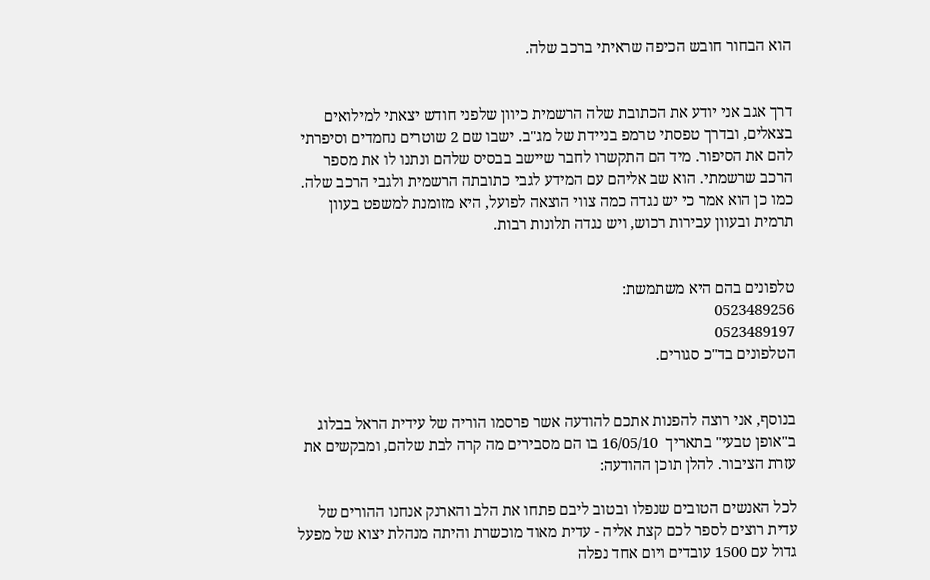הוא הבחור חובש הכיפה שראיתי ברכב שלה.


דרך אגב אני יודע את הכתובת שלה הרשמית כיוון שלפני חודש יצאתי למילואים בצאלים, ובדרך טפסתי טרמפ בניידת של מג"ב. ישבו שם 2 שוטרים נחמדים וסיפרתי להם את הסיפור. מיד הם התקשרו לחבר שיישב בבסיס שלהם ונתנו לו את מספר הרכב שרשמתי. הוא שב אליהם עם המידע לגבי כתובתה הרשמית ולגבי הרכב שלה. כמו כן הוא אמר כי יש נגדה כמה צווי הוצאה לפועל, היא מזומנת למשפט בעוון תרמית ובעוון עבירות רכוש, ויש נגדה תלונות רבות.


טלפונים בהם היא משתמשת:
0523489256
0523489197
הטלפונים בד"כ סגורים.


בנוסף, אני רוצה להפנות אתכם להודעה אשר פרסמו הוריה של עידית הראל בבלוג ב"אופן טבעי" בתאריך  16/05/10 בו הם מסבירים מה קרה לבת שלהם, ומבקשים את עזרת הציבור. להלן תוכן ההודעה:

לכל האנשים הטובים שנפלו ובטוב ליבם פתחו את הלב והארנק אנחנו ההורים של עדית רוצים לספר לכם קצת אליה - עדית מאוד מוכשרת והיתה מנהלת יצוא של מפעל גדול עם 1500 עובדים ויום אחד נפלה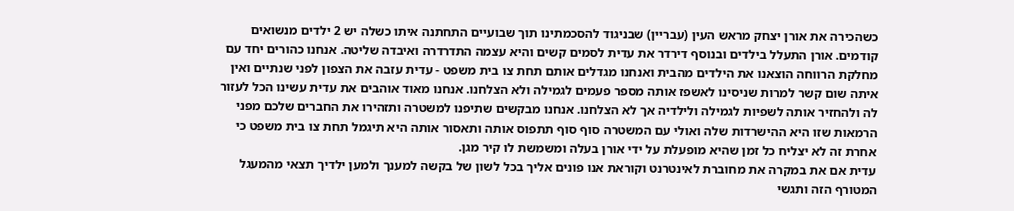כשהכירה את אורן יצחק מראש העין (עבריין) שבניגוד להסכמתינו תוך שבועיים התחתנה איתו כשלה יש 2 ילדים מנשואים קודמים. אורן התעלל בילדים ובנוסף דירדר את עדית לסמים קשים והיא עצמה התדרדרה ואיבדה שליטה. אנחנו כהורים יחד עם מחלקת הרווחה הוצאנו את הילדים מהבית ואנחנו מגדלים אותם תחת צו בית משפט - עדית עזבה את הצפון לפני שנתיים ואין איתה שום קשר למרות שניסינו לאשפז אותה מספר פעמים לגמילה ולא הצלחנו. אנחנו מאוד אוהבים את עדית עשינו הכל לעזור לה ולהחזיר אותה לשפיות לגמילה ולילדיה אך לא הצלחנו. אנחנו מבקשים שתיפנו למשטרה ותזהירו את החברים שלכם מפני הרמאות שזו היא ההישרדות שלה ואולי עם המשטרה סוף סוף תתפוס אותה ותאסור אותה היא תיגמל תחת צו בית משפט כי אחרת זה לא יצליח כל זמן שהיא מופעלת על ידי אורן בעלה ומשמשת לו קיר מגן.
עדית אם את במקרה את מחוברת לאינטרנט וקוראת אנו פונים אליך בכל לשון של בקשה למענך ולמען ילדיך תצאי מהמעגל המטורף הזה ותגשי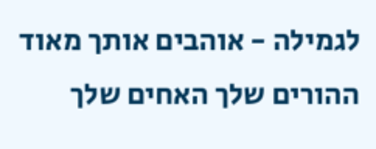לגמילה - אוהבים אותך מאוד ההורים שלך האחים שלך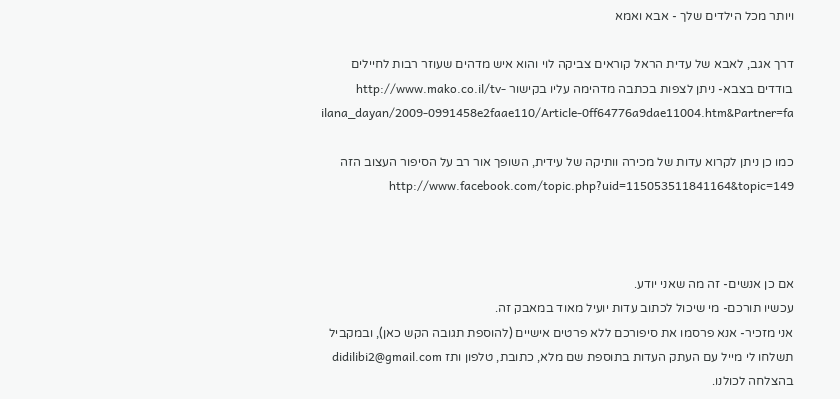ויותר מכל הילדים שלך - אבא ואמא

דרך אגב, לאבא של עדית הראל קוראים צביקה לוי והוא איש מדהים שעוזר רבות לחיילים בודדים בצבא- ניתן לצפות בכתבה מדהימה עליו בקישור http://www.mako.co.il/tv-ilana_dayan/2009-0991458e2faae110/Article-0ff64776a9dae11004.htm&Partner=fa

כמו כן ניתן לקרוא עדות של מכירה וותיקה של עידית, השופך אור רב על הסיפור העצוב הזה http://www.facebook.com/topic.php?uid=115053511841164&topic=149



אם כן אנשים- זה מה שאני יודע.
עכשיו תורכם- מי שיכול לכתוב עדות יועיל מאוד במאבק זה.
אני מזכיר- אנא פרסמו את סיפורכם ללא פרטים אישיים (להוספת תגובה הקש כאן), ובמקביל תשלחו לי מייל עם העתק העדות בתוספת שם מלא, כתובת, טלפון ותז didilibi2@gmail.com
בהצלחה לכולנו.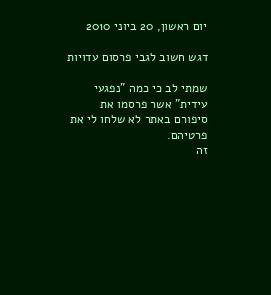יום ראשון, 20 ביוני 2010

דגש חשוב לגבי פרסום עדויות

שמתי לב כי כמה "נפגעי עידית" אשר פרסמו את סיפורם באתר לא שלחו לי את פרטיהם.
זה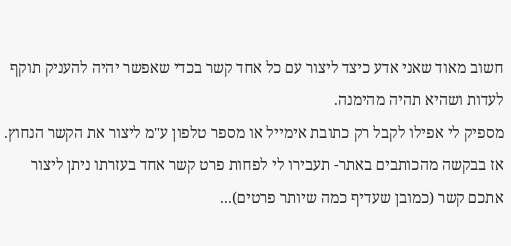חשוב מאוד שאני אדע כיצד ליצור עם כל אחד קשר בכדי שאפשר יהיה להעניק תוקף לעדות ושהיא תהיה מהימנה.
מספיק לי אפילו לקבל רק כתובת אימייל או מספר טלפון ע"מ ליצור את הקשר הנחוץ.
אז בבקשה מהכותבים באתר- תעבירו לי לפחות פרט קשר אחד בעזרתו ניתן ליצור אתכם קשר (כמובן שעדיף כמה שיותר פרטים)...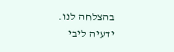בהצלחה לנו.
ידעיה ליבי